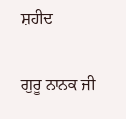ਸ਼ਹੀਦ

ਗੁਰੂ ਨਾਨਕ ਜੀ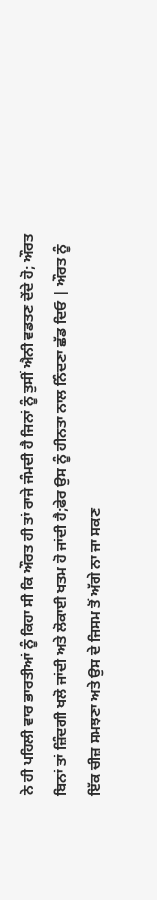ਨੇ ਹੀ ਪਹਿਲੀ ਵਾਰ ਭਾਰਤੀਆਂ ਨੂੰ ਕਿਹਾ ਸੀ ਕਿ ਔਰਤ ਹੀ ਤਾਂ ਰਾਜੇ ਜੰਮਦੀ ਹੈ ਜਿਨਾਂ ਨੂੰ ਤੁਸੀਂ ਐਨੀ ਵਡਤਣ ਦੇਂਦੇ ਹੋ; ਔਰਤ ਬਿਨਾਂ ਤਾਂ ਜ਼ਿੰਦਗੀ ਖਲੋ ਜਾਂਦੀ ਅਤੇ ਲੋਕਾਈ ਖਤਮ ਹੋ ਜਾਂਦੀ ਹੈ;ਫੇਰ ਉਸ ਨੂੰ ਹੀਨਤਾ ਨਾਲ ਨਿੰਦਣਾ ਛੱਡ ਦਿਓ | ਔਰਤ ਨੂੰ ਇੱਕ ਚੀਜ਼ ਸਮਝਣਾ ਅਤੇ ਉਸ ਦੇ ਜਿਸਮ ਤੋਂ ਅੱਗੇ ਨਾ ਜਾ ਸਕਣ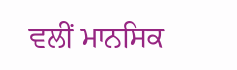ਵਲੀਂ ਮਾਨਸਿਕ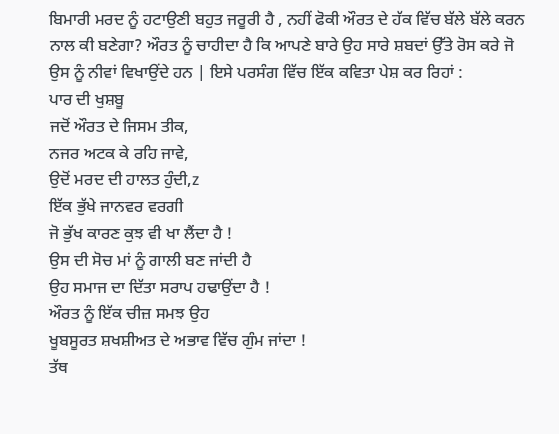ਬਿਮਾਰੀ ਮਰਦ ਨੂੰ ਹਟਾਉਣੀ ਬਹੁਤ ਜਰੂਰੀ ਹੈ , ਨਹੀਂ ਫੋਕੀ ਔਰਤ ਦੇ ਹੱਕ ਵਿੱਚ ਬੱਲੇ ਬੱਲੇ ਕਰਨ ਨਾਲ ਕੀ ਬਣੇਗਾ? ਔਰਤ ਨੂੰ ਚਾਹੀਦਾ ਹੈ ਕਿ ਆਪਣੇ ਬਾਰੇ ਉਹ ਸਾਰੇ ਸ਼ਬਦਾਂ ਉੱਤੇ ਰੋਸ ਕਰੇ ਜੋ ਉਸ ਨੂੰ ਨੀਵਾਂ ਵਿਖਾਉਂਦੇ ਹਨ | ਇਸੇ ਪਰਸੰਗ ਵਿੱਚ ਇੱਕ ਕਵਿਤਾ ਪੇਸ਼ ਕਰ ਰਿਹਾਂ :
ਪਾਰ ਦੀ ਖੁਸ਼ਬੂ
ਜਦੋਂ ਔਰਤ ਦੇ ਜਿਸਮ ਤੀਕ,
ਨਜਰ ਅਟਕ ਕੇ ਰਹਿ ਜਾਵੇ,
ਉਦੋਂ ਮਰਦ ਦੀ ਹਾਲਤ ਹੁੰਦੀ,z
ਇੱਕ ਭੁੱਖੇ ਜਾਨਵਰ ਵਰਗੀ
ਜੋ ਭੁੱਖ ਕਾਰਣ ਕੁਝ ਵੀ ਖਾ ਲੈਂਦਾ ਹੈ !
ਉਸ ਦੀ ਸੋਚ ਮਾਂ ਨੂੰ ਗਾਲੀ ਬਣ ਜਾਂਦੀ ਹੈ
ਉਹ ਸਮਾਜ ਦਾ ਦਿੱਤਾ ਸਰਾਪ ਹਢਾਉਂਦਾ ਹੈ !
ਔਰਤ ਨੂੰ ਇੱਕ ਚੀਜ਼ ਸਮਝ ਉਹ
ਖੂਬਸੂਰਤ ਸ਼ਖਸ਼ੀਅਤ ਦੇ ਅਭਾਵ ਵਿੱਚ ਗੁੰਮ ਜਾਂਦਾ !
ਤੱਥ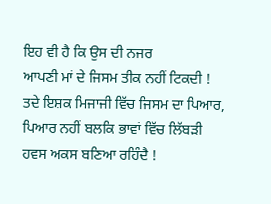ਇਹ ਵੀ ਹੈ ਕਿ ਉਸ ਦੀ ਨਜਰ
ਆਪਣੀ ਮਾਂ ਦੇ ਜਿਸਮ ਤੀਕ ਨਹੀਂ ਟਿਕਦੀ !
ਤਦੇ ਇਸ਼ਕ ਮਿਜਾਜੀ ਵਿੱਚ ਜਿਸਮ ਦਾ ਪਿਆਰ,
ਪਿਆਰ ਨਹੀਂ ਬਲਕਿ ਭਾਵਾਂ ਵਿੱਚ ਲਿੱਬੜੀ
ਹਵਸ ਅਕਸ ਬਣਿਆ ਰਹਿੰਦੈ !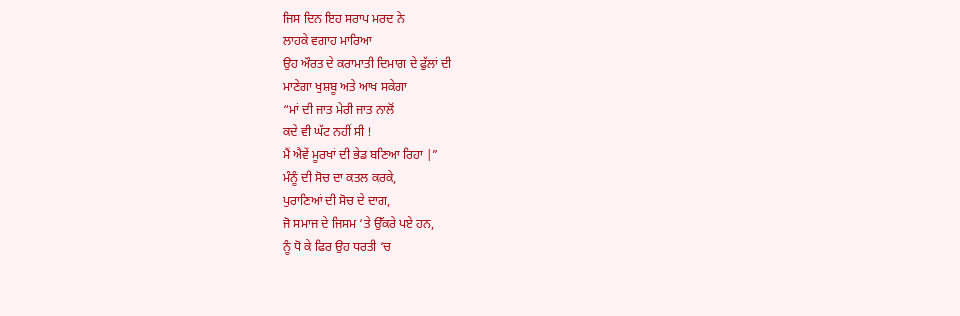ਜਿਸ ਦਿਨ ਇਹ ਸਰਾਪ ਮਰਦ ਨੇ
ਲਾਹਕੇ ਵਗਾਹ ਮਾਰਿਆ
ਉਹ ਔਰਤ ਦੇ ਕਰਾਮਾਤੀ ਦਿਮਾਗ ਦੇ ਫੁੱਲਾਂ ਦੀ
ਮਾਣੇਗਾ ਖੁਸ਼ਬੂ ਅਤੇ ਆਖ ਸਕੇਗਾ
“ਮਾਂ ਦੀ ਜਾਤ ਮੇਰੀ ਜਾਤ ਨਾਲੋਂ
ਕਦੇ ਵੀ ਘੱਟ ਨਹੀਂ ਸੀ !
ਮੈਂ ਐਵੇਂ ਮੂਰਖਾਂ ਦੀ ਭੇਡ ਬਣਿਆ ਰਿਹਾ |”
ਮੰਨੂੰ ਦੀ ਸੋਚ ਦਾ ਕਤਲ ਕਰਕੇ,
ਪੁਰਾਣਿਆਂ ਦੀ ਸੋਚ ਦੇ ਦਾਗ,
ਜੋ ਸਮਾਜ ਦੇ ਜਿਸਮ ‘ਤੇ ਉੱਕਰੇ ਪਏ ਹਨ,
ਨੂੰ ਧੋ ਕੇ ਫਿਰ ਉਹ ਧਰਤੀ ‘ਚ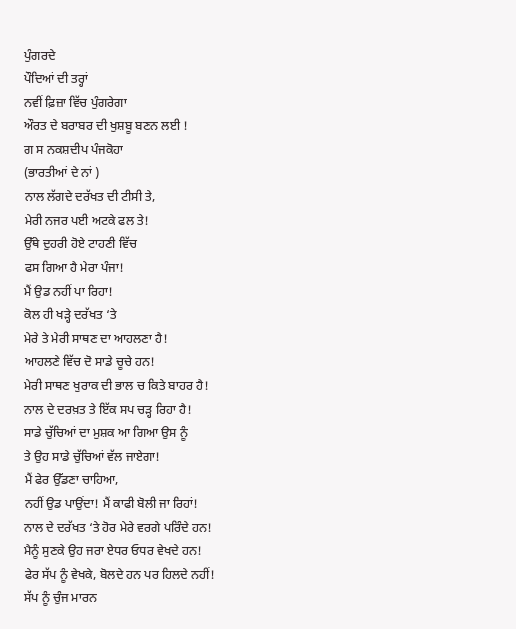ਪੁੰਗਰਦੇ
ਪੌਦਿਆਂ ਦੀ ਤਰ੍ਹਾਂ
ਨਵੀਂ ਫ਼ਿਜ਼ਾ ਵਿੱਚ ਪੁੰਗਰੇਗਾ
ਔਰਤ ਦੇ ਬਰਾਬਰ ਦੀ ਖੁਸ਼ਬੂ ਬਣਨ ਲਈ !
ਗ ਸ ਨਕਸ਼ਦੀਪ ਪੰਜਕੋਹਾ
(ਭਾਰਤੀਆਂ ਦੇ ਨਾਂ )
ਨਾਲ ਲੱਗਦੇ ਦਰੱਖਤ ਦੀ ਟੀਸੀ ਤੇ,
ਮੇਰੀ ਨਜਰ ਪਈ ਅਟਕੇ ਫਲ ਤੇ!
ਉੱਥੇ ਦੁਹਰੀ ਹੋਏ ਟਾਹਣੀ ਵਿੱਚ
ਫਸ ਗਿਆ ਹੈ ਮੇਰਾ ਪੰਜਾ!
ਮੈਂ ਉਡ ਨਹੀਂ ਪਾ ਰਿਹਾ!
ਕੋਲ ਹੀ ਖੜ੍ਹੇ ਦਰੱਖਤ ‘ਤੇ
ਮੇਰੇ ਤੇ ਮੇਰੀ ਸਾਥਣ ਦਾ ਆਹਲਣਾ ਹੈ!
ਆਹਲਣੇ ਵਿੱਚ ਦੋ ਸਾਡੇ ਚੂਚੇ ਹਨ!
ਮੇਰੀ ਸਾਥਣ ਖੁਰਾਕ ਦੀ ਭਾਲ ਚ ਕਿਤੇ ਬਾਹਰ ਹੈ!
ਨਾਲ ਦੇ ਦਰਖ਼ਤ ਤੇ ਇੱਕ ਸਪ ਚੜ੍ਹ ਰਿਹਾ ਹੈ!
ਸਾਡੇ ਚੁੱਚਿਆਂ ਦਾ ਮੁਸ਼ਕ ਆ ਗਿਆ ਉਸ ਨੂੰ
ਤੇ ਉਹ ਸਾਡੇ ਚੁੱਚਿਆਂ ਵੱਲ ਜਾਏਗਾ!
ਮੈਂ ਫੇਰ ਉੱਡਣਾ ਚਾਹਿਆ,
ਨਹੀਂ ਉਡ ਪਾਉਂਦਾ! ਮੈਂ ਕਾਫੀ ਬੋਲੀ ਜਾ ਰਿਹਾਂ!
ਨਾਲ ਦੇ ਦਰੱਖਤ ‘ਤੇ ਹੋਰ ਮੇਰੇ ਵਰਗੇ ਪਰਿੰਦੇ ਹਨ!
ਮੈਨੂੰ ਸੁਣਕੇ ਉਹ ਜਰਾ ਏਧਰ ਓਧਰ ਵੇਖਦੇ ਹਨ!
ਫੇਰ ਸੱਪ ਨੂੰ ਵੇਖਕੇ, ਬੋਲਦੇ ਹਨ ਪਰ ਹਿਲਦੇ ਨਹੀਂ!
ਸੱਪ ਨੂੰ ਚੁੰਜ ਮਾਰਨ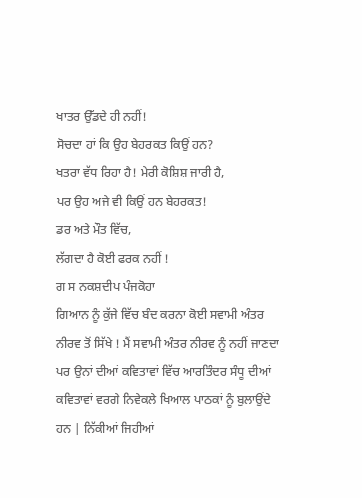ਖਾਤਰ ਉੱਡਦੇ ਹੀ ਨਹੀਂ!
ਸੋਚਦਾ ਹਾਂ ਕਿ ਉਹ ਬੇਹਰਕਤ ਕਿਉਂ ਹਨ?
ਖਤਰਾ ਵੱਧ ਰਿਹਾ ਹੈ! ਮੇਰੀ ਕੋਸ਼ਿਸ਼ ਜਾਰੀ ਹੈ,
ਪਰ ਉਹ ਅਜੇ ਵੀ ਕਿਉਂ ਹਨ ਬੇਹਰਕਤ!
ਡਰ ਅਤੇ ਮੌਤ ਵਿੱਚ,
ਲੱਗਦਾ ਹੈ ਕੋਈ ਫਰਕ ਨਹੀਂ !
ਗ ਸ ਨਕਸ਼ਦੀਪ ਪੰਜਕੋਹਾ
ਗਿਆਨ ਨੂੰ ਕੁੱਜੇ ਵਿੱਚ ਬੰਦ ਕਰਨਾ ਕੋਈ ਸਵਾਮੀ ਅੰਤਰ ਨੀਰਵ ਤੋਂ ਸਿੱਖੇ ! ਮੈਂ ਸਵਾਮੀ ਅੰਤਰ ਨੀਰਵ ਨੂੰ ਨਹੀਂ ਜਾਣਦਾ ਪਰ ਉਨਾਂ ਦੀਆਂ ਕਵਿਤਾਵਾਂ ਵਿੱਚ ਆਰਤਿੰਦਰ ਸੰਧੂ ਦੀਆਂ ਕਵਿਤਾਵਾਂ ਵਰਗੇ ਨਿਵੇਕਲੇ ਖਿਆਲ ਪਾਠਕਾਂ ਨੂੰ ਬੁਲਾਉਂਦੇ ਹਨ | ਨਿੱਕੀਆਂ ਜਿਹੀਆਂ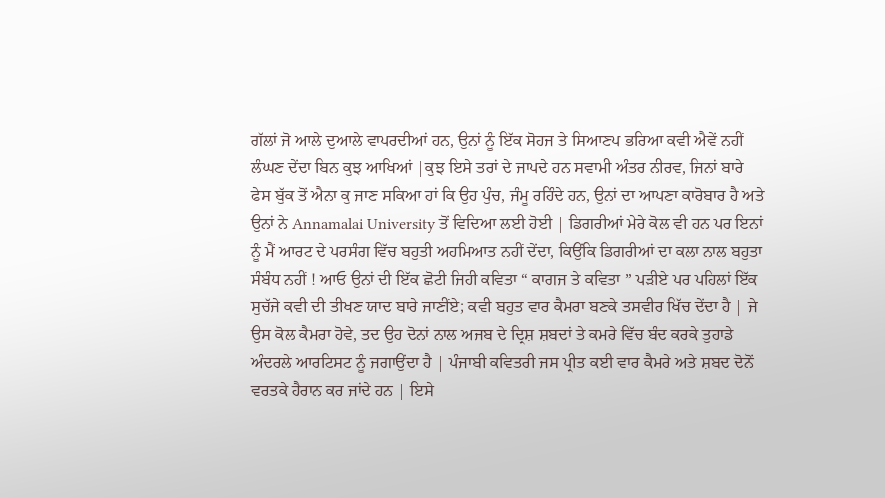ਗੱਲਾਂ ਜੋ ਆਲੇ ਦੁਆਲੇ ਵਾਪਰਦੀਆਂ ਹਨ, ਉਨਾਂ ਨੂੰ ਇੱਕ ਸੋਹਜ ਤੇ ਸਿਆਣਪ ਭਰਿਆ ਕਵੀ ਐਵੇਂ ਨਹੀਂ ਲੰਘਣ ਦੇਂਦਾ ਬਿਨ ਕੁਝ ਆਖਿਆਂ |ਕੁਝ ਇਸੇ ਤਰਾਂ ਦੇ ਜਾਪਦੇ ਹਨ ਸਵਾਮੀ ਅੰਤਰ ਨੀਰਵ, ਜਿਨਾਂ ਬਾਰੇ ਫੇਸ ਬੁੱਕ ਤੋਂ ਐਨਾ ਕੁ ਜਾਣ ਸਕਿਆ ਹਾਂ ਕਿ ਉਹ ਪੁੰਚ, ਜੰਮੂ ਰਹਿੰਦੇ ਹਨ, ਉਨਾਂ ਦਾ ਆਪਣਾ ਕਾਰੋਬਾਰ ਹੈ ਅਤੇ ਉਨਾਂ ਨੇ Annamalai University ਤੋਂ ਵਿਦਿਆ ਲਈ ਹੋਈ | ਡਿਗਰੀਆਂ ਮੇਰੇ ਕੋਲ ਵੀ ਹਨ ਪਰ ਇਨਾਂ ਨੂੰ ਮੈਂ ਆਰਟ ਦੇ ਪਰਸੰਗ ਵਿੱਚ ਬਹੁਤੀ ਅਹਮਿਆਤ ਨਹੀਂ ਦੇਂਦਾ, ਕਿਉਂਕਿ ਡਿਗਰੀਆਂ ਦਾ ਕਲਾ ਨਾਲ ਬਹੁਤਾ ਸੰਬੰਧ ਨਹੀਂ ! ਆਓ ਉਨਾਂ ਦੀ ਇੱਕ ਛੋਟੀ ਜਿਹੀ ਕਵਿਤਾ “ ਕਾਗਜ ਤੇ ਕਵਿਤਾ ” ਪੜੀਏ ਪਰ ਪਹਿਲਾਂ ਇੱਕ ਸੁਚੱਜੇ ਕਵੀ ਦੀ ਤੀਖਣ ਯਾਦ ਬਾਰੇ ਜਾਣੀਂਏ; ਕਵੀ ਬਹੁਤ ਵਾਰ ਕੈਮਰਾ ਬਣਕੇ ਤਸਵੀਰ ਖਿੱਚ ਦੇਂਦਾ ਹੈ | ਜੇ ਉਸ ਕੋਲ ਕੈਮਰਾ ਹੋਵੇ, ਤਦ ਉਹ ਦੋਨਾਂ ਨਾਲ ਅਜਬ ਦੇ ਦ੍ਰਿਸ਼ ਸ਼ਬਦਾਂ ਤੇ ਕਮਰੇ ਵਿੱਚ ਬੰਦ ਕਰਕੇ ਤੁਹਾਡੇ ਅੰਦਰਲੇ ਆਰਟਿਸਟ ਨੂੰ ਜਗਾਉਂਦਾ ਹੈ | ਪੰਜਾਬੀ ਕਵਿਤਰੀ ਜਸ ਪ੍ਰੀਤ ਕਈ ਵਾਰ ਕੈਮਰੇ ਅਤੇ ਸ਼ਬਦ ਦੋਨੋਂ ਵਰਤਕੇ ਹੈਰਾਨ ਕਰ ਜਾਂਦੇ ਹਨ | ਇਸੇ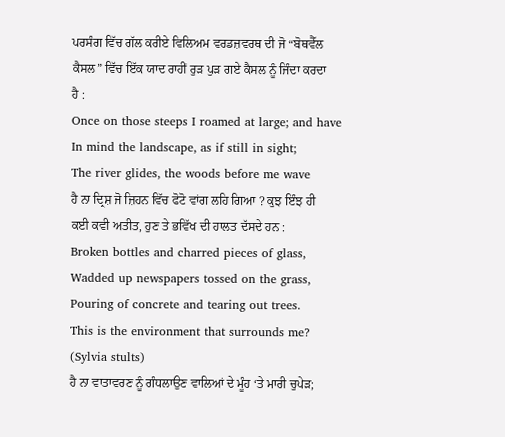ਪਰਸੰਗ ਵਿੱਚ ਗੱਲ ਕਰੀਏ ਵਿਲਿਅਮ ਵਰਡਜ਼ਵਰਥ ਦੀ ਜੋ “ਬੋਥਵੈੱਲ ਕੈਸਲ” ਵਿੱਚ ਇੱਕ ਯਾਦ ਰਾਹੀਂ ਰੁੜ ਪੁੜ ਗਏ ਕੈਸਲ ਨੂੰ ਜਿੰਦਾ ਕਰਦਾ ਹੈ :
Once on those steeps I roamed at large; and have
In mind the landscape, as if still in sight;
The river glides, the woods before me wave
ਹੈ ਨਾ ਦ੍ਰਿਸ਼ ਜੋ ਜ਼ਿਹਨ ਵਿੱਚ ਫੋਟੋ ਵਾਂਗ ਲਹਿ ਗਿਆ ? ਕੁਝ ਇੰਝ ਹੀ ਕਈ ਕਵੀ ਅਤੀਤ, ਹੁਣ ਤੇ ਭਵਿੱਖ ਦੀ ਹਾਲਤ ਦੱਸਦੇ ਹਨ :
Broken bottles and charred pieces of glass,
Wadded up newspapers tossed on the grass,
Pouring of concrete and tearing out trees.
This is the environment that surrounds me?
(Sylvia stults)
ਹੈ ਨਾ ਵਾਤਾਵਰਣ ਨੂੰ ਗੰਧਲਾਉਣ ਵਾਲਿਆਂ ਦੇ ਮੂੰਹ ‘ਤੇ ਮਾਰੀ ਚੁਪੇੜ;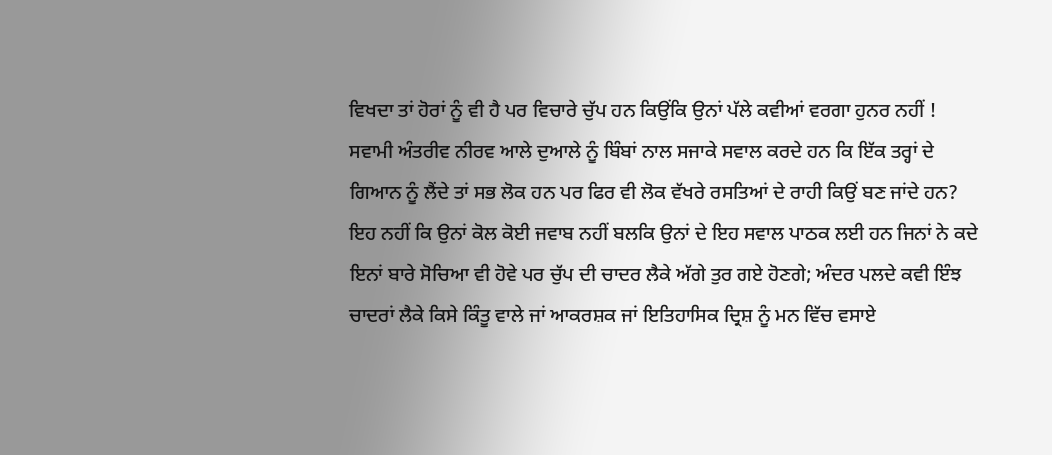ਵਿਖਦਾ ਤਾਂ ਹੋਰਾਂ ਨੂੰ ਵੀ ਹੈ ਪਰ ਵਿਚਾਰੇ ਚੁੱਪ ਹਨ ਕਿਉਂਕਿ ਉਨਾਂ ਪੱਲੇ ਕਵੀਆਂ ਵਰਗਾ ਹੁਨਰ ਨਹੀਂ !
ਸਵਾਮੀ ਅੰਤਰੀਵ ਨੀਰਵ ਆਲੇ ਦੁਆਲੇ ਨੂੰ ਬਿੰਬਾਂ ਨਾਲ ਸਜਾਕੇ ਸਵਾਲ ਕਰਦੇ ਹਨ ਕਿ ਇੱਕ ਤਰ੍ਹਾਂ ਦੇ ਗਿਆਨ ਨੂੰ ਲੈਂਦੇ ਤਾਂ ਸਭ ਲੋਕ ਹਨ ਪਰ ਫਿਰ ਵੀ ਲੋਕ ਵੱਖਰੇ ਰਸਤਿਆਂ ਦੇ ਰਾਹੀ ਕਿਉਂ ਬਣ ਜਾਂਦੇ ਹਨ? ਇਹ ਨਹੀਂ ਕਿ ਉਨਾਂ ਕੋਲ ਕੋਈ ਜਵਾਬ ਨਹੀਂ ਬਲਕਿ ਉਨਾਂ ਦੇ ਇਹ ਸਵਾਲ ਪਾਠਕ ਲਈ ਹਨ ਜਿਨਾਂ ਨੇ ਕਦੇ ਇਨਾਂ ਬਾਰੇ ਸੋਚਿਆ ਵੀ ਹੋਵੇ ਪਰ ਚੁੱਪ ਦੀ ਚਾਦਰ ਲੈਕੇ ਅੱਗੇ ਤੁਰ ਗਏ ਹੋਣਗੇ; ਅੰਦਰ ਪਲਦੇ ਕਵੀ ਇੰਝ ਚਾਦਰਾਂ ਲੈਕੇ ਕਿਸੇ ਕਿੰਤੂ ਵਾਲੇ ਜਾਂ ਆਕਰਸ਼ਕ ਜਾਂ ਇਤਿਹਾਸਿਕ ਦ੍ਰਿਸ਼ ਨੂੰ ਮਨ ਵਿੱਚ ਵਸਾਏ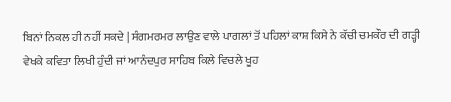ਬਿਨਾਂ ਨਿਕਲ ਹੀ ਨਹੀਂ ਸਕਦੇ | ਸੰਗਮਰਮਰ ਲਾਉਣ ਵਾਲੇ ਪਾਗਲਾਂ ਤੋਂ ਪਹਿਲਾਂ ਕਾਸ਼ ਕਿਸੇ ਨੇ ਕੱਚੀ ਚਮਕੌਰ ਦੀ ਗੜ੍ਹੀ ਵੇਖਕੇ ਕਵਿਤਾ ਲਿਖੀ ਹੁੰਦੀ ਜਾਂ ਆਨੰਦਪੁਰ ਸਾਹਿਬ ਕਿਲੇ ਵਿਚਲੇ ਖੂਹ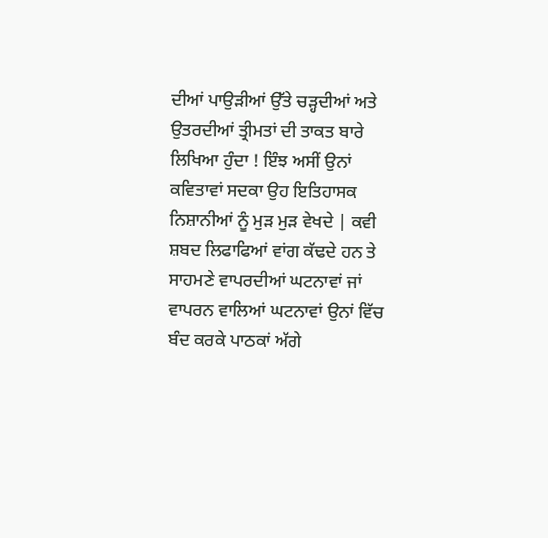ਦੀਆਂ ਪਾਉੜੀਆਂ ਉੱਤੇ ਚੜ੍ਹਦੀਆਂ ਅਤੇ ਉਤਰਦੀਆਂ ਤ੍ਰੀਮਤਾਂ ਦੀ ਤਾਕਤ ਬਾਰੇ ਲਿਖਿਆ ਹੁੰਦਾ ! ਇੰਝ ਅਸੀਂ ਉਨਾਂ ਕਵਿਤਾਵਾਂ ਸਦਕਾ ਉਹ ਇਤਿਹਾਸਕ ਨਿਸ਼ਾਨੀਆਂ ਨੂੰ ਮੁੜ ਮੁੜ ਵੇਖਦੇ | ਕਵੀ ਸ਼ਬਦ ਲਿਫਾਫਿਆਂ ਵਾਂਗ ਕੱਢਦੇ ਹਨ ਤੇ ਸਾਹਮਣੇ ਵਾਪਰਦੀਆਂ ਘਟਨਾਵਾਂ ਜਾਂ ਵਾਪਰਨ ਵਾਲਿਆਂ ਘਟਨਾਵਾਂ ਉਨਾਂ ਵਿੱਚ ਬੰਦ ਕਰਕੇ ਪਾਠਕਾਂ ਅੱਗੇ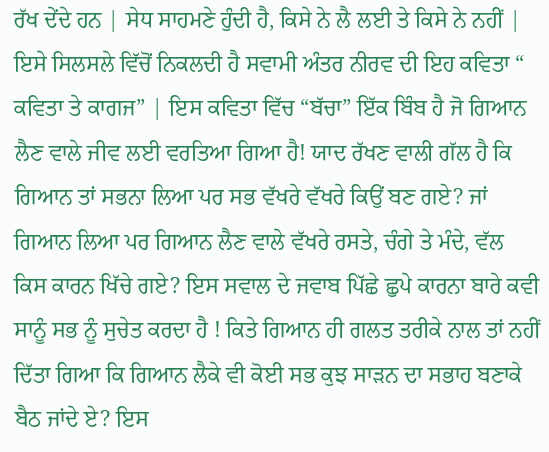ਰੱਖ ਦੇਂਦੇ ਹਨ | ਸੇਧ ਸਾਹਮਣੇ ਹੁੰਦੀ ਹੈ, ਕਿਸੇ ਨੇ ਲੈ ਲਈ ਤੇ ਕਿਸੇ ਨੇ ਨਹੀਂ | ਇਸੇ ਸਿਲਸਲੇ ਵਿੱਚੋਂ ਨਿਕਲਦੀ ਹੈ ਸਵਾਮੀ ਅੰਤਰ ਨੀਰਵ ਦੀ ਇਹ ਕਵਿਤਾ “ ਕਵਿਤਾ ਤੇ ਕਾਗਜ” | ਇਸ ਕਵਿਤਾ ਵਿੱਚ “ਬੱਚਾ” ਇੱਕ ਬਿੰਬ ਹੈ ਜੋ ਗਿਆਨ ਲੈਣ ਵਾਲੇ ਜੀਵ ਲਈ ਵਰਤਿਆ ਗਿਆ ਹੈ! ਯਾਦ ਰੱਖਣ ਵਾਲੀ ਗੱਲ ਹੈ ਕਿ ਗਿਆਨ ਤਾਂ ਸਭਨਾ ਲਿਆ ਪਰ ਸਭ ਵੱਖਰੇ ਵੱਖਰੇ ਕਿਉਂ ਬਣ ਗਏ? ਜਾਂ ਗਿਆਨ ਲਿਆ ਪਰ ਗਿਆਨ ਲੈਣ ਵਾਲੇ ਵੱਖਰੇ ਰਸਤੇ, ਚੰਗੇ ਤੇ ਮੰਦੇ, ਵੱਲ ਕਿਸ ਕਾਰਨ ਖਿੱਚੇ ਗਏ? ਇਸ ਸਵਾਲ ਦੇ ਜਵਾਬ ਪਿੱਛੇ ਛੁਪੇ ਕਾਰਨਾ ਬਾਰੇ ਕਵੀ ਸਾਨੂੰ ਸਭ ਨੂੰ ਸੁਚੇਤ ਕਰਦਾ ਹੈ ! ਕਿਤੇ ਗਿਆਨ ਹੀ ਗਲਤ ਤਰੀਕੇ ਨਾਲ ਤਾਂ ਨਹੀਂ ਦਿੱਤਾ ਗਿਆ ਕਿ ਗਿਆਨ ਲੈਕੇ ਵੀ ਕੋਈ ਸਭ ਕੁਝ ਸਾੜਨ ਦਾ ਸਭਾਹ ਬਣਾਕੇ ਬੈਠ ਜਾਂਦੇ ਏ? ਇਸ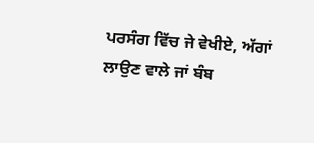ਪਰਸੰਗ ਵਿੱਚ ਜੇ ਵੇਖੀਏ, ਅੱਗਾਂ ਲਾਉਣ ਵਾਲੇ ਜਾਂ ਬੰਬ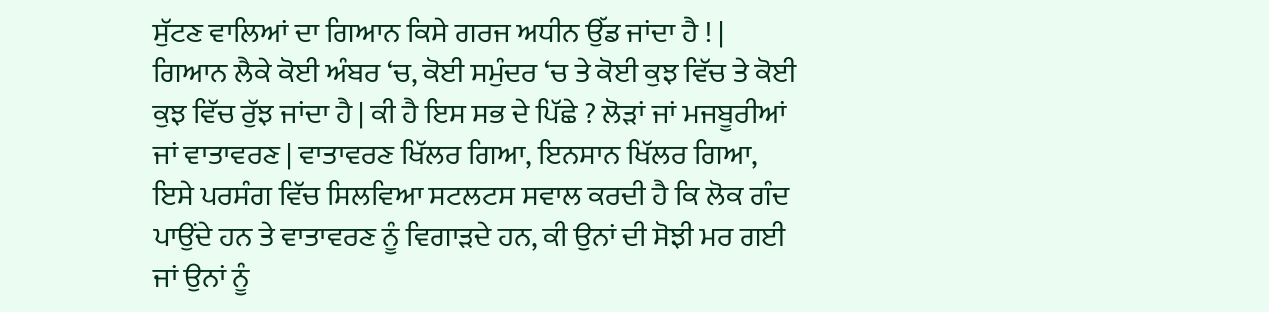ਸੁੱਟਣ ਵਾਲਿਆਂ ਦਾ ਗਿਆਨ ਕਿਸੇ ਗਰਜ ਅਧੀਨ ਉੱਡ ਜਾਂਦਾ ਹੈ ! | ਗਿਆਨ ਲੈਕੇ ਕੋਈ ਅੰਬਰ ‘ਚ, ਕੋਈ ਸਮੁੰਦਰ ‘ਚ ਤੇ ਕੋਈ ਕੁਝ ਵਿੱਚ ਤੇ ਕੋਈ ਕੁਝ ਵਿੱਚ ਰੁੱਝ ਜਾਂਦਾ ਹੈ | ਕੀ ਹੈ ਇਸ ਸਭ ਦੇ ਪਿੱਛੇ ? ਲੋੜਾਂ ਜਾਂ ਮਜਬੂਰੀਆਂ ਜਾਂ ਵਾਤਾਵਰਣ | ਵਾਤਾਵਰਣ ਖਿੱਲਰ ਗਿਆ, ਇਨਸਾਨ ਖਿੱਲਰ ਗਿਆ, ਇਸੇ ਪਰਸੰਗ ਵਿੱਚ ਸਿਲਵਿਆ ਸਟਲਟਸ ਸਵਾਲ ਕਰਦੀ ਹੈ ਕਿ ਲੋਕ ਗੰਦ ਪਾਉਂਦੇ ਹਨ ਤੇ ਵਾਤਾਵਰਣ ਨੂੰ ਵਿਗਾੜਦੇ ਹਨ, ਕੀ ਉਨਾਂ ਦੀ ਸੋਝੀ ਮਰ ਗਈ ਜਾਂ ਉਨਾਂ ਨੂੰ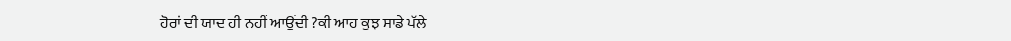ਹੋਰਾਂ ਦੀ ਯਾਦ ਹੀ ਨਹੀਂ ਆਉਂਦੀ ?ਕੀ ਆਹ ਕੁਝ ਸਾਡੇ ਪੱਲੇ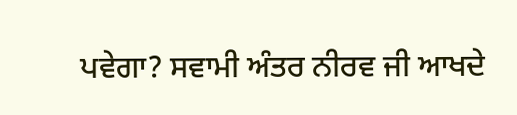ਪਵੇਗਾ? ਸਵਾਮੀ ਅੰਤਰ ਨੀਰਵ ਜੀ ਆਖਦੇ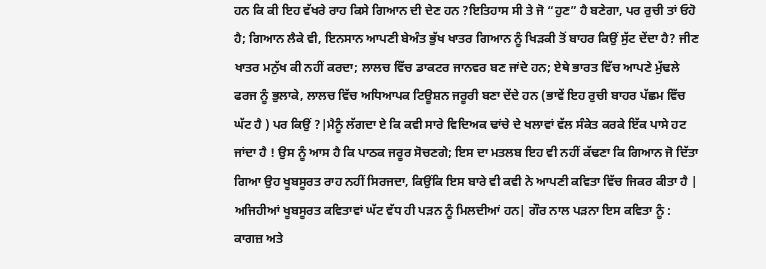ਹਨ ਕਿ ਕੀ ਇਹ ਵੱਖਰੇ ਰਾਹ ਕਿਸੇ ਗਿਆਨ ਦੀ ਦੇਣ ਹਨ ?ਇਤਿਹਾਸ ਸੀ ਤੇ ਜੋ “ਹੁਣ” ਹੈ ਬਣੇਗਾ, ਪਰ ਰੁਚੀ ਤਾਂ ਓਹੋ ਹੈ; ਗਿਆਨ ਲੈਕੇ ਵੀ, ਇਨਸਾਨ ਆਪਣੀ ਬੇਅੰਤ ਭੁੱਖ ਖਾਤਰ ਗਿਆਨ ਨੂੰ ਖਿੜਕੀ ਤੋਂ ਬਾਹਰ ਕਿਉਂ ਸੁੱਟ ਦੇਂਦਾ ਹੈ? ਜੀਣ ਖਾਤਰ ਮਨੁੱਖ ਕੀ ਨਹੀਂ ਕਰਦਾ; ਲਾਲਚ ਵਿੱਚ ਡਾਕਟਰ ਜਾਨਵਰ ਬਣ ਜਾਂਦੇ ਹਨ; ਏਥੇ ਭਾਰਤ ਵਿੱਚ ਆਪਣੇ ਮੁੱਢਲੇ ਫਰਜ ਨੂੰ ਭੁਲਾਕੇ, ਲਾਲਚ ਵਿੱਚ ਅਧਿਆਪਕ ਟਿਊਸ਼ਨ ਜਰੂਰੀ ਬਣਾ ਦੇਂਦੇ ਹਨ (ਭਾਵੇਂ ਇਹ ਰੁਚੀ ਬਾਹਰ ਪੱਛਮ ਵਿੱਚ ਘੱਟ ਹੈ ) ਪਰ ਕਿਉਂ ?|ਮੈਨੂੰ ਲੱਗਦਾ ਏ ਕਿ ਕਵੀ ਸਾਰੇ ਵਿਦਿਅਕ ਢਾਂਚੇ ਦੇ ਖਲਾਵਾਂ ਵੱਲ ਸੰਕੇਤ ਕਰਕੇ ਇੱਕ ਪਾਸੇ ਹਟ ਜਾਂਦਾ ਹੈ ! ਉਸ ਨੂੰ ਆਸ ਹੈ ਕਿ ਪਾਠਕ ਜਰੂਰ ਸੋਚਣਗੇ; ਇਸ ਦਾ ਮਤਲਬ ਇਹ ਵੀ ਨਹੀਂ ਕੱਢਣਾ ਕਿ ਗਿਆਨ ਜੋ ਦਿੱਤਾ ਗਿਆ ਉਹ ਖੂਬਸੂਰਤ ਰਾਹ ਨਹੀਂ ਸਿਰਜਦਾ, ਕਿਉਂਕਿ ਇਸ ਬਾਰੇ ਵੀ ਕਵੀ ਨੇ ਆਪਣੀ ਕਵਿਤਾ ਵਿੱਚ ਜਿਕਰ ਕੀਤਾ ਹੈ | ਅਜਿਹੀਆਂ ਖੂਬਸੂਰਤ ਕਵਿਤਾਵਾਂ ਘੱਟ ਵੱਧ ਹੀ ਪੜਨ ਨੂੰ ਮਿਲਦੀਆਂ ਹਨ| ਗੌਰ ਨਾਲ ਪੜਨਾ ਇਸ ਕਵਿਤਾ ਨੂੰ :
ਕਾਗਜ਼ ਅਤੇ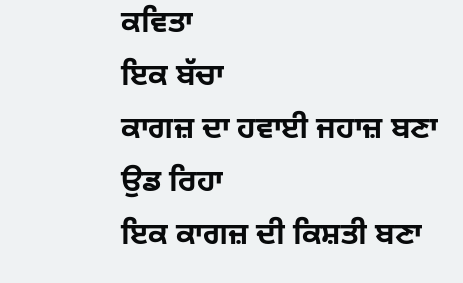ਕਵਿਤਾ
ਇਕ ਬੱਚਾ
ਕਾਗਜ਼ ਦਾ ਹਵਾਈ ਜਹਾਜ਼ ਬਣਾ
ਉਡ ਰਿਹਾ
ਇਕ ਕਾਗਜ਼ ਦੀ ਕਿਸ਼ਤੀ ਬਣਾ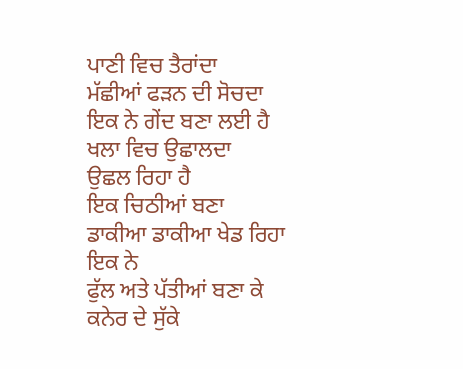ਪਾਣੀ ਵਿਚ ਤੈਰਾਂਦਾ
ਮੱਛੀਆਂ ਫੜਨ ਦੀ ਸੋਚਦਾ
ਇਕ ਨੇ ਗੇਂਦ ਬਣਾ ਲਈ ਹੈ
ਖਲਾ ਵਿਚ ਉਛਾਲਦਾ
ਉਛਲ ਰਿਹਾ ਹੈ
ਇਕ ਚਿਠੀਆਂ ਬਣਾ
ਡਾਕੀਆ ਡਾਕੀਆ ਖੇਡ ਰਿਹਾ
ਇਕ ਨੇ
ਫੁੱਲ ਅਤੇ ਪੱਤੀਆਂ ਬਣਾ ਕੇ
ਕਨੇਰ ਦੇ ਸੁੱਕੇ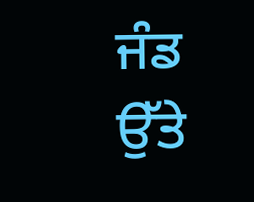ਜੰਡ ਉੱਤੇ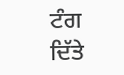ਟੰਗ ਦਿੱਤੇ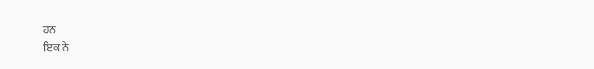ਹਨ
ਇਕ ਨੇ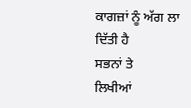ਕਾਗਜ਼ਾਂ ਨੂੰ ਅੱਗ ਲਾ ਦਿੱਤੀ ਹੈ
ਸਭਨਾਂ ਤੇ
ਲਿਖੀਆਂ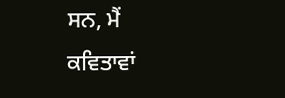ਸਨ, ਮੈਂ
ਕਵਿਤਾਵਾਂ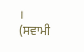।
(ਸਵਾਮੀ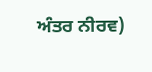ਅੰਤਰ ਨੀਰਵ)